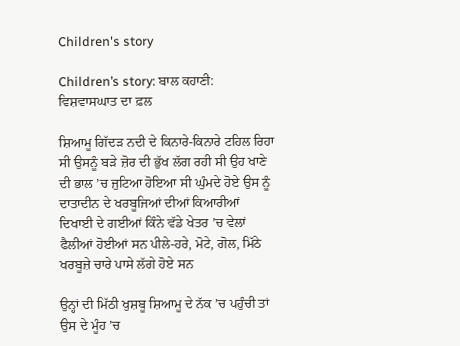Children's story

Children’s story: ਬਾਲ ਕਹਾਣੀ: ਵਿਸ਼ਵਾਸਘਾਤ ਦਾ ਫ਼ਲ

ਸ਼ਿਆਮੂ ਗਿੱਦੜ ਨਦੀ ਦੇ ਕਿਨਾਰੇ-ਕਿਨਾਰੇ ਟਹਿਲ ਰਿਹਾ ਸੀ ਉਸਨੂੰ ਬੜੇ ਜ਼ੋਰ ਦੀ ਭੁੱਖ ਲੱਗ ਰਹੀ ਸੀ ਉਹ ਖਾਣੇ ਦੀ ਭਾਲ ’ਚ ਜੁਟਿਆ ਹੋਇਆ ਸੀ ਘੁੰਮਦੇ ਹੋਏ ਉਸ ਨੂੰ ਦਾਤਾਦੀਨ ਦੇ ਖਰਬੂਜਿਆਂ ਦੀਆਂ ਕਿਆਰੀਆਂ ਦਿਖਾਈ ਦੇ ਗਈਆਂ ਕਿੰਨੇ ਵੱਡੇ ਖੇਤਰ ’ਚ ਵੇਲਾਂ ਫੈਲੀਆਂ ਹੋਈਆਂ ਸਨ ਪੀਲੇ-ਹਰੇ, ਮੋਟੇ, ਗੋਲ, ਮਿੱਠੇ ਖਰਬੂਜ਼ੇ ਚਾਰੇ ਪਾਸੇ ਲੱਗੇ ਹੋਏ ਸਨ

ਉਨ੍ਹਾਂ ਦੀ ਮਿੱਠੀ ਖੁਸ਼ਬੂ ਸ਼ਿਆਮੂ ਦੇ ਨੱਕ ’ਚ ਪਹੁੰਚੀ ਤਾਂ ਉਸ ਦੇ ਮੂੰਹ ’ਚ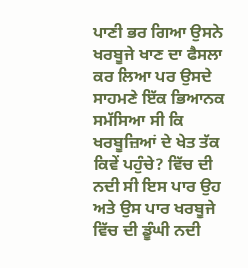ਪਾਣੀ ਭਰ ਗਿਆ ਉਸਨੇ ਖਰਬੂਜੇ ਖਾਣ ਦਾ ਫੈਸਲਾ ਕਰ ਲਿਆ ਪਰ ਉਸਦੇ ਸਾਹਮਣੇ ਇੱਕ ਭਿਆਨਕ ਸਮੱਸਿਆ ਸੀ ਕਿ ਖਰਬੂਜ਼ਿਆਂ ਦੇ ਖੇਤ ਤੱਕ ਕਿਵੇਂ ਪਹੁੰਚੇ? ਵਿੱਚ ਦੀ ਨਦੀ ਸੀ ਇਸ ਪਾਰ ਉਹ ਅਤੇ ਉਸ ਪਾਰ ਖਰਬੂਜੇ ਵਿੱਚ ਦੀ ਡੂੰਘੀ ਨਦੀ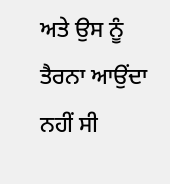ਅਤੇ ਉਸ ਨੂੰ ਤੈਰਨਾ ਆਉਂਦਾ ਨਹੀਂ ਸੀ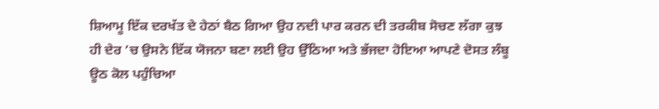ਸ਼ਿਆਮੂ ਇੱਕ ਦਰਖੱਤ ਦੇ ਹੇਠਾਂ ਬੈਠ ਗਿਆ ਉਹ ਨਦੀ ਪਾਰ ਕਰਨ ਦੀ ਤਰਕੀਬ ਸੋਚਣ ਲੱਗਾ ਕੁਝ ਹੀ ਦੇਰ ’ਚ ਉਸਨੇ ਇੱਕ ਯੋਜਨਾ ਬਣਾ ਲਈ ਉਹ ਉੱਠਿਆ ਅਤੇ ਭੱਜਦਾ ਹੋਇਆ ਆਪਣੇ ਦੋਸਤ ਲੰਬੂ ਊਠ ਕੋਲ ਪਹੁੰਚਿਆ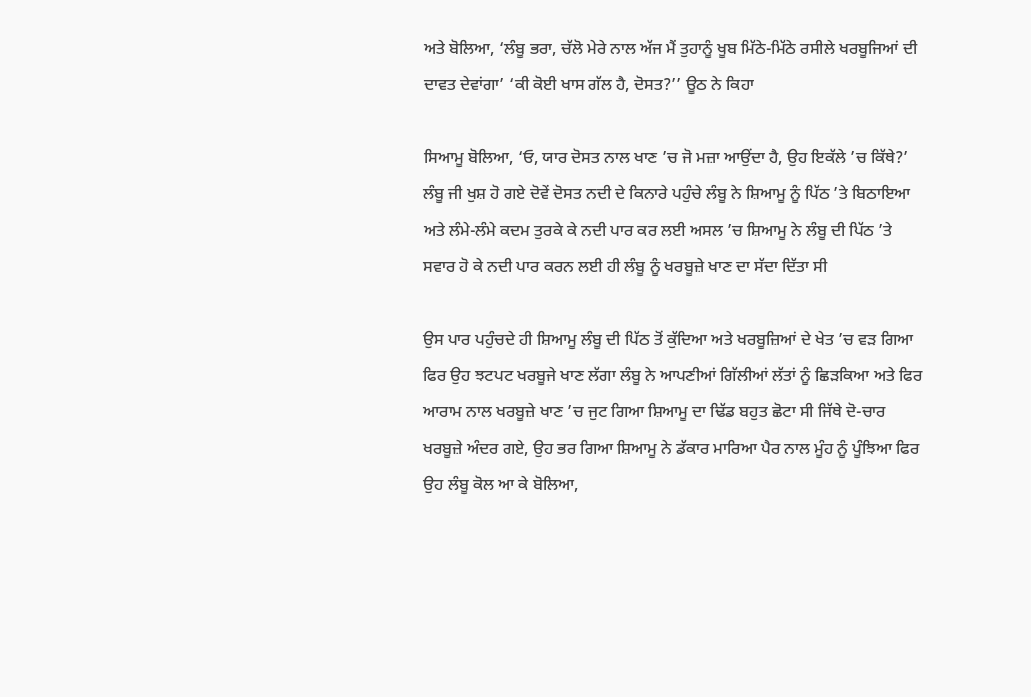ਅਤੇ ਬੋਲਿਆ, ‘ਲੰਬੂ ਭਰਾ, ਚੱਲੋ ਮੇਰੇ ਨਾਲ ਅੱਜ ਮੈਂ ਤੁਹਾਨੂੰ ਖੂਬ ਮਿੱਠੇ-ਮਿੱਠੇ ਰਸੀਲੇ ਖਰਬੂਜਿਆਂ ਦੀ ਦਾਵਤ ਦੇਵਾਂਗਾ’ ‘ਕੀ ਕੋਈ ਖਾਸ ਗੱਲ ਹੈ, ਦੋਸਤ?’’ ਊਠ ਨੇ ਕਿਹਾ

ਸਿਆਮੂ ਬੋਲਿਆ, ‘ਓ, ਯਾਰ ਦੋਸਤ ਨਾਲ ਖਾਣ ’ਚ ਜੋ ਮਜ਼ਾ ਆਉਂਦਾ ਹੈ, ਉਹ ਇਕੱਲੇ ’ਚ ਕਿੱਥੇ?’ ਲੰਬੂ ਜੀ ਖੁਸ਼ ਹੋ ਗਏ ਦੋਵੇਂ ਦੋਸਤ ਨਦੀ ਦੇ ਕਿਨਾਰੇ ਪਹੁੰਚੇ ਲੰਬੂ ਨੇ ਸ਼ਿਆਮੂ ਨੂੰ ਪਿੱਠ ’ਤੇ ਬਿਠਾਇਆ ਅਤੇ ਲੰਮੇ-ਲੰਮੇ ਕਦਮ ਤੁਰਕੇ ਕੇ ਨਦੀ ਪਾਰ ਕਰ ਲਈ ਅਸਲ ’ਚ ਸ਼ਿਆਮੂ ਨੇ ਲੰਬੂ ਦੀ ਪਿੱਠ ’ਤੇ ਸਵਾਰ ਹੋ ਕੇ ਨਦੀ ਪਾਰ ਕਰਨ ਲਈ ਹੀ ਲੰਬੂ ਨੂੰ ਖਰਬੂਜ਼ੇ ਖਾਣ ਦਾ ਸੱਦਾ ਦਿੱਤਾ ਸੀ

ਉਸ ਪਾਰ ਪਹੁੰਚਦੇ ਹੀ ਸ਼ਿਆਮੂ ਲੰਬੂ ਦੀ ਪਿੱਠ ਤੋਂ ਕੁੱਦਿਆ ਅਤੇ ਖਰਬੂਜ਼ਿਆਂ ਦੇ ਖੇਤ ’ਚ ਵੜ ਗਿਆ ਫਿਰ ਉਹ ਝਟਪਟ ਖਰਬੂਜੇ ਖਾਣ ਲੱਗਾ ਲੰਬੂ ਨੇ ਆਪਣੀਆਂ ਗਿੱਲੀਆਂ ਲੱਤਾਂ ਨੂੰ ਛਿੜਕਿਆ ਅਤੇ ਫਿਰ ਆਰਾਮ ਨਾਲ ਖਰਬੂਜ਼ੇ ਖਾਣ ’ਚ ਜੁਟ ਗਿਆ ਸ਼ਿਆਮੂ ਦਾ ਢਿੱਡ ਬਹੁਤ ਛੋਟਾ ਸੀ ਜਿੱਥੇ ਦੋ-ਚਾਰ ਖਰਬੂਜ਼ੇ ਅੰਦਰ ਗਏ, ਉਹ ਭਰ ਗਿਆ ਸ਼ਿਆਮੂ ਨੇ ਡੱਕਾਰ ਮਾਰਿਆ ਪੈਰ ਨਾਲ ਮੂੰਹ ਨੂੰ ਪੂੰਝਿਆ ਫਿਰ ਉਹ ਲੰਬੂ ਕੋਲ ਆ ਕੇ ਬੋਲਿਆ,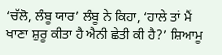‘ਚੱਲੋ, ਲੰਬੂ ਯਾਰ’ ਲੰਬੂ ਨੇ ਕਿਹਾ, ‘ਹਾਲੇ ਤਾਂ ਮੈਂ ਖਾਣਾ ਸ਼ੁਰੂ ਕੀਤਾ ਹੈ ਐਨੀ ਛੇਤੀ ਕੀ ਹੈ?’ ਸ਼ਿਆਮੂ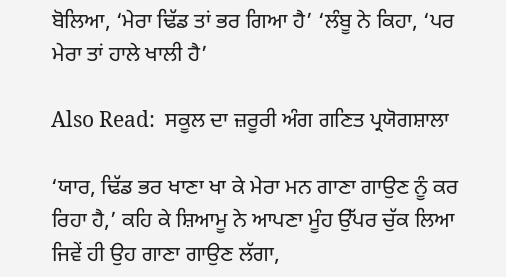ਬੋਲਿਆ, ‘ਮੇਰਾ ਢਿੱਡ ਤਾਂ ਭਰ ਗਿਆ ਹੈ’ ‘ਲੰਬੂ ਨੇ ਕਿਹਾ, ‘ਪਰ ਮੇਰਾ ਤਾਂ ਹਾਲੇ ਖਾਲੀ ਹੈ’

Also Read:  ਸਕੂਲ ਦਾ ਜ਼ਰੂਰੀ ਅੰਗ ਗਣਿਤ ਪ੍ਰਯੋਗਸ਼ਾਲਾ

‘ਯਾਰ, ਢਿੱਡ ਭਰ ਖਾਣਾ ਖਾ ਕੇ ਮੇਰਾ ਮਨ ਗਾਣਾ ਗਾਉਣ ਨੂੰ ਕਰ ਰਿਹਾ ਹੈ,’ ਕਹਿ ਕੇ ਸ਼ਿਆਮੂ ਨੇ ਆਪਣਾ ਮੂੰਹ ਉੱਪਰ ਚੁੱਕ ਲਿਆ ਜਿਵੇਂ ਹੀ ਉਹ ਗਾਣਾ ਗਾਉਣ ਲੱਗਾ,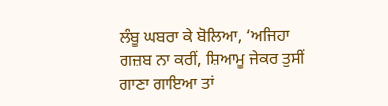ਲੰਬੂ ਘਬਰਾ ਕੇ ਬੋਲਿਆ, ‘ਅਜਿਹਾ ਗਜ਼ਬ ਨਾ ਕਰੀਂ, ਸ਼ਿਆਮੂ ਜੇਕਰ ਤੁਸੀਂ ਗਾਣਾ ਗਾਇਆ ਤਾਂ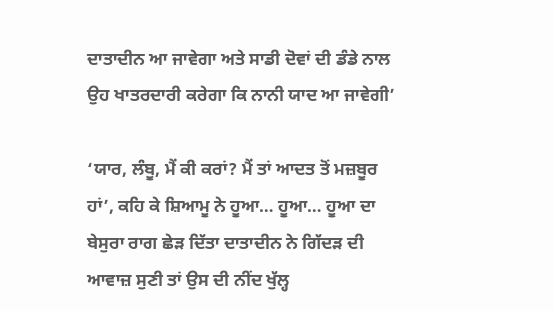ਦਾਤਾਦੀਨ ਆ ਜਾਵੇਗਾ ਅਤੇ ਸਾਡੀ ਦੋਵਾਂ ਦੀ ਡੰਡੇ ਨਾਲ ਉਹ ਖਾਤਰਦਾਰੀ ਕਰੇਗਾ ਕਿ ਨਾਨੀ ਯਾਦ ਆ ਜਾਵੇਗੀ’

‘ਯਾਰ, ਲੰਬੂ, ਮੈਂ ਕੀ ਕਰਾਂ? ਮੈਂ ਤਾਂ ਆਦਤ ਤੋਂ ਮਜ਼ਬੂਰ ਹਾਂ’, ਕਹਿ ਕੇ ਸ਼ਿਆਮੂ ਨੇ ਹੂਆ… ਹੂਆ… ਹੂਆ ਦਾ ਬੇਸੁਰਾ ਰਾਗ ਛੇੜ ਦਿੱਤਾ ਦਾਤਾਦੀਨ ਨੇ ਗਿੱਦੜ ਦੀ ਆਵਾਜ਼ ਸੁਣੀ ਤਾਂ ਉਸ ਦੀ ਨੀਂਦ ਖੁੱਲ੍ਹ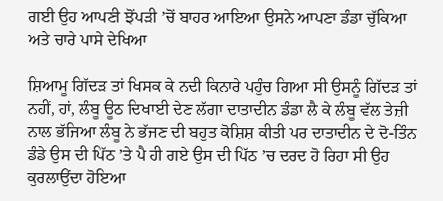ਗਈ ਉਹ ਆਪਣੀ ਝੋਂਪੜੀ ’ਚੋਂ ਬਾਹਰ ਆਇਆ ਉਸਨੇ ਆਪਣਾ ਡੰਡਾ ਚੁੱਕਿਆ ਅਤੇ ਚਾਰੇ ਪਾਸੇ ਦੇਖਿਆ

ਸ਼ਿਆਮੂ ਗਿੱਦੜ ਤਾਂ ਖਿਸਕ ਕੇ ਨਦੀ ਕਿਨਾਰੇ ਪਹੁੰਚ ਗਿਆ ਸੀ ਉਸਨੂੰ ਗਿੱਦੜ ਤਾਂ ਨਹੀਂ, ਹਾਂ, ਲੰਬੂ ਊਠ ਦਿਖਾਈ ਦੇਣ ਲੱਗਾ ਦਾਤਾਦੀਨ ਡੰਡਾ ਲੈ ਕੇ ਲੰਬੂ ਵੱਲ ਤੇਜ਼ੀ ਨਾਲ ਭੱਜਿਆ ਲੰਬੂ ਨੇ ਭੱਜਣ ਦੀ ਬਹੁਤ ਕੋਸ਼ਿਸ਼ ਕੀਤੀ ਪਰ ਦਾਤਾਦੀਨ ਦੇ ਦੋ-ਤਿੰਨ ਡੰਡੇ ਉਸ ਦੀ ਪਿੱਠ ’ਤੇ ਪੈ ਹੀ ਗਏ ਉਸ ਦੀ ਪਿੱਠ ’ਚ ਦਰਦ ਹੋ ਰਿਹਾ ਸੀ ਉਹ ਕੁਰਲਾਉਂਦਾ ਹੋਇਆ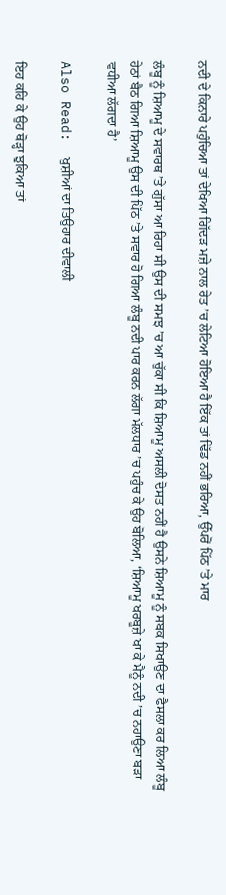ਨਦੀ ਦੇ ਕਿਨਾਰੇ ਪਹੁੰਚਿਆ ਤਾਂ ਦੇਖਿਆ ਗਿੱਦੜ ਮਜ਼ੇ ਨਾਲ ਰੇਤ ’ਚ ਲੇਟਿਆ ਹੋਇਆ ਹੈ ਇੱਕ ਤਾਂ ਢਿੱਡ ਨਹੀਂ ਭਰਿਆ, ਉੱਪਰੋਂ ਪਿੱਠ ’ਤੇ ਮਾਰ

ਲੰਬੂ ਨੂੰ ਸ਼ਿਆਮੂ ਦੇ ਸਵਾਰਥ ’ਤੇ ਗੁੱਸਾ ਆ ਰਿਹਾ ਸੀ ਉਸ ਦੀ ਸਮਝ ’ਚ ਆ ਚੁੱਕਾ ਸੀ ਕਿ ਸ਼ਿਆਮੂ ਅਸਲੀ ਦੋਸਤ ਨਹੀਂ ਹੈ ਉਸਨੇ ਸ਼ਿਆਮੂ ਨੂੰ ਸਬਕ ਸਿਖਾਉਣ ਦਾ ਫੈਸਲਾ ਕਰ ਲਿਆ ਲੰਬੂ ਹੇਠਾਂ ਬੈਠ ਗਿਆ ਸ਼ਿਆਮੂ ਉਸ ਦੀ ਪਿੱਠ ’ਤੇ ਸਵਾਰ ਹੋ ਗਿਆ ਲੰਬੂ ਨਦੀ ਪਾਰ ਕਰਨ ਲੱਗਾ ਮੱਲਧਾਰ ’ਚ ਪਹੁੰਚ ਕੇ ਉਹ ਬੋਲਿਆ, ‘ਸ਼ਿਆਮੂ ਖਰਬੂਜ਼ੇ ਖਾ ਕੇ ਮੈਨੂੰ ਨਦੀ ’ਚ ਨਹਾਉਣਾ ਬੜਾ ਵਧੀਆ ਲੱਗਦਾ ਹੈ’

Also Read:  ਖੁਸ਼ੀਆਂ ਦਾ ਤਿਉਹਾਰ ਦੀਵਾਲੀ

ਇਹ ਕਹਿ ਕੇ ਉਹ ਥੋੜ੍ਹਾ ਝੁਕਿਆ ਤਾਂ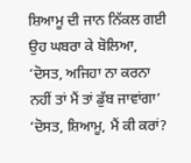ਸ਼ਿਆਮੂ ਦੀ ਜਾਨ ਨਿੱਕਲ ਗਈ ਉਹ ਘਬਰਾ ਕੇ ਬੋਲਿਆ, ‘ਦੋਸਤ, ਅਜਿਹਾ ਨਾ ਕਰਨਾ ਨਹੀਂ ਤਾਂ ਮੈਂ ਤਾਂ ਡੁੱਬ ਜਾਵਾਂਗਾ’ ‘ਦੋਸਤ, ਸ਼ਿਆਮੂ, ਮੈਂ ਕੀ ਕਰਾਂ?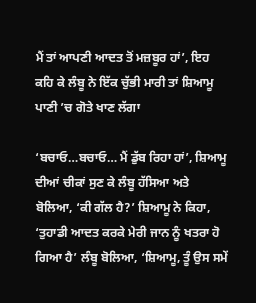ਮੈਂ ਤਾਂ ਆਪਣੀ ਆਦਤ ਤੋਂ ਮਜ਼ਬੂਰ ਹਾਂ’, ਇਹ ਕਹਿ ਕੇ ਲੰਬੂ ਨੇ ਇੱਕ ਚੁੱਭੀ ਮਾਰੀ ਤਾਂ ਸ਼ਿਆਮੂ ਪਾਣੀ ’ਚ ਗੋਤੇ ਖਾਣ ਲੱਗਾ

‘ਬਚਾਓ…ਬਚਾਓ… ਮੈਂ ਡੁੱਬ ਰਿਹਾ ਹਾਂ’, ਸ਼ਿਆਮੂ ਦੀਆਂ ਚੀਕਾਂ ਸੁਣ ਕੇ ਲੰਬੂ ਹੱਸਿਆ ਅਤੇ ਬੋਲਿਆ, ‘ਕੀ ਗੱਲ ਹੈ?’ ਸ਼ਿਆਮੂ ਨੇ ਕਿਹਾ, ‘ਤੁਹਾਡੀ ਆਦਤ ਕਰਕੇ ਮੇਰੀ ਜਾਨ ਨੂੰ ਖਤਰਾ ਹੋ ਗਿਆ ਹੈ’ ਲੰਬੂ ਬੋਲਿਆ, ‘ਸ਼ਿਆਮੂ, ਤੂੰ ਉਸ ਸਮੇਂ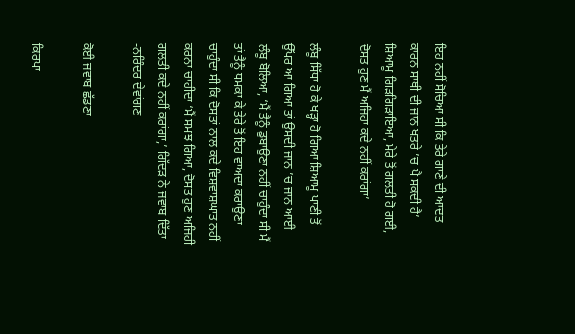ਇਹ ਨਹੀਂ ਸੋਚਿਆ ਸੀ ਕਿ ਤੇਰੇ ਗਾਣੇ ਦੀ ਆਦਤ ਕਾਰਨ ਸਾਥੀ ਦੀ ਜਾਨ ਖਤਰੇ ’ਚ ਪੈ ਸਕਦੀ ਹੈ’ ਸ਼ਿਆਮੂ ਗਿੜਗਿੜਾਇਆ, ਮੇਰੇ ਤੋਂ ਗਲਤੀ ਹੋ ਗਈ, ਦੋਸਤ ਹੁਣ ਮੈਂ ਅਜਿਹਾ ਕਦੇ ਨਹੀਂ ਕਰਾਂਗਾ’

ਲੰਬੂ ਸਿੱਧਾ ਹੋ ਕੇ ਖੜ੍ਹਾ ਹੋ ਗਿਆ ਸ਼ਿਆਮੂ ਪਾਣੀ ਤੋਂ ਉੱਪਰ ਆ ਗਿਆ ਤਾਂ ਉਸਦੀ ਜਾਨ ’ਚ ਜਾਨ ਆਈ ਲੰਬੂ ਬੋਲਿਆ, ‘ਮੈਂ ਤੈਨੂੰ ਡੁਬਾਉਣਾ ਨਹੀਂ ਚਾਹੁੰਦਾ ਸੀ ਮੈਂ ਤਾਂ ਤੈਨੂੰ ਧਮਕਾ ਕੇ ਤੇਰੇ ਤੋਂ ਇਹ ਵਾਅਦਾ ਕਰਾਉਣਾ ਚਾਹੁੰਦਾ ਸੀ ਕਿ ਦੋਸਤਾਂ ਨਾਲ ਕਦੇ ਵਿਸ਼ਵਾਸ਼ਘਾਤ ਨਹੀਂ ਕਰਨਾ ਚਾਹੀਦਾ ‘ਮੈਂ ਸਮਝ ਗਿਆ, ਦੋਸਤ ਹੁਣ ਅਜਿਹੀ ਗਲਤੀ ਕਦੇ ਨਹੀਂ ਕਰਾਂਗਾ,’ ਗਿੱਦੜ ਨੇ ਜਵਾਬ ਦਿੱਤਾ -ਨਰਿੰਦਰ ਦੇਵਾਂਗਣ

ਕੋਈ ਜਵਾਬ ਛੱਡਣਾ

ਕਿਰਪਾ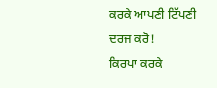ਕਰਕੇ ਆਪਣੀ ਟਿੱਪਣੀ ਦਰਜ ਕਰੋ!
ਕਿਰਪਾ ਕਰਕੇ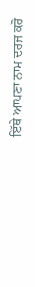ਇੱਥੇ ਆਪਣਾ ਨਾਮ ਦਰਜ ਕਰੋ